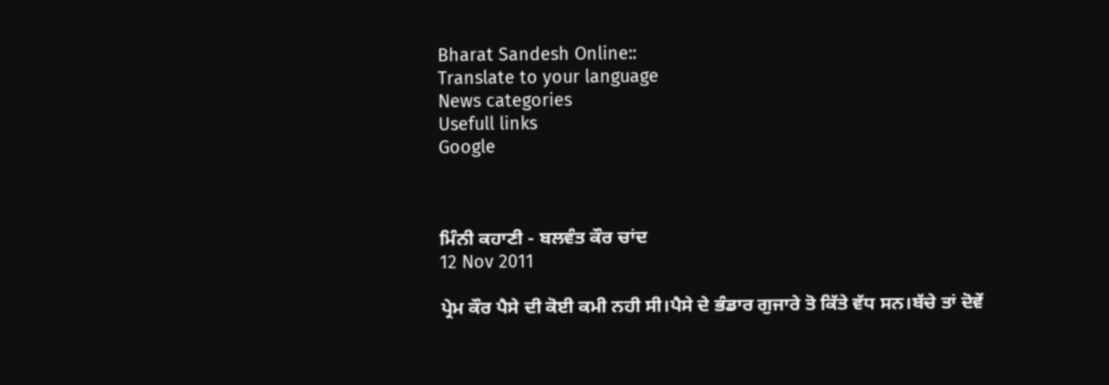Bharat Sandesh Online::
Translate to your language
News categories
Usefull links
Google



ਮਿੰਨੀ ਕਹਾਣੀ - ਬਲਵੰਤ ਕੌਰ ਚਾਂਦ
12 Nov 2011

ਪ੍ਰੇਮ ਕੌਰ ਪੈਸੇ ਦੀ ਕੋਈ ਕਮੀ ਨਹੀ ਸੀ।ਪੈਸੇ ਦੇ ਭੰਡਾਰ ਗੁਜਾਰੇ ਤੋ ਕਿੱਤੇ ਵੱਧ ਸਨ।ਬੱਚੇ ਤਾਂ ਦੋਵੇਂ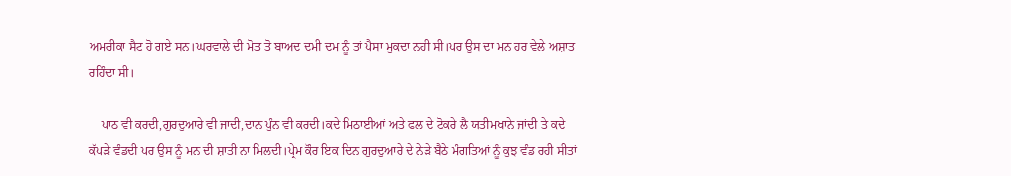ਅਮਰੀਕਾ ਸੈਟ ਹੋ ਗਏ ਸਨ।ਘਰਵਾਲੇ ਦੀ ਮੋਤ ਤੋ ਬਾਅਦ ਦਮੀ ਦਮ ਨੂੰ ਤਾਂ ਪੈਸਾ ਮੁਕਦਾ ਨਹੀ ਸੀ।ਪਰ ਉਸ ਦਾ ਮਨ ਹਰ ਵੇਲੇ ਅਸ਼ਾਤ ਰਹਿੰਦਾ ਸੀ।

    ਪਾਠ ਵੀ ਕਰਦੀ,ਗੁਰਦੁਆਰੇ ਵੀ ਜਾਦੀ,ਦਾਨ ਪੁੰਨ ਵੀ ਕਰਦੀ।ਕਦੇ ਮਿਠਾਈਆਂ ਅਤੇ ਫਲ ਦੇ ਟੋਕਰੇ ਲੈ ਯਤੀਮਖਾਨੇ ਜਾਂਦੀ ਤੇ ਕਦੇ ਕੱਪੜੇ ਵੰਡਦੀ ਪਰ ਉਸ ਨੂੰ ਮਨ ਦੀ ਸ਼ਾਤੀ ਨਾ ਮਿਲਦੀ।ਪ੍ਰੇਮ ਕੌਰ ਇਕ ਦਿਨ ਗੁਰਦੁਆਰੇ ਦੇ ਨੇੜੇ ਬੈਠੇ ਮੰਗਤਿਆਂ ਨੂੰ ਕੁਝ ਵੰਡ ਰਹੀ ਸੀਤਾਂ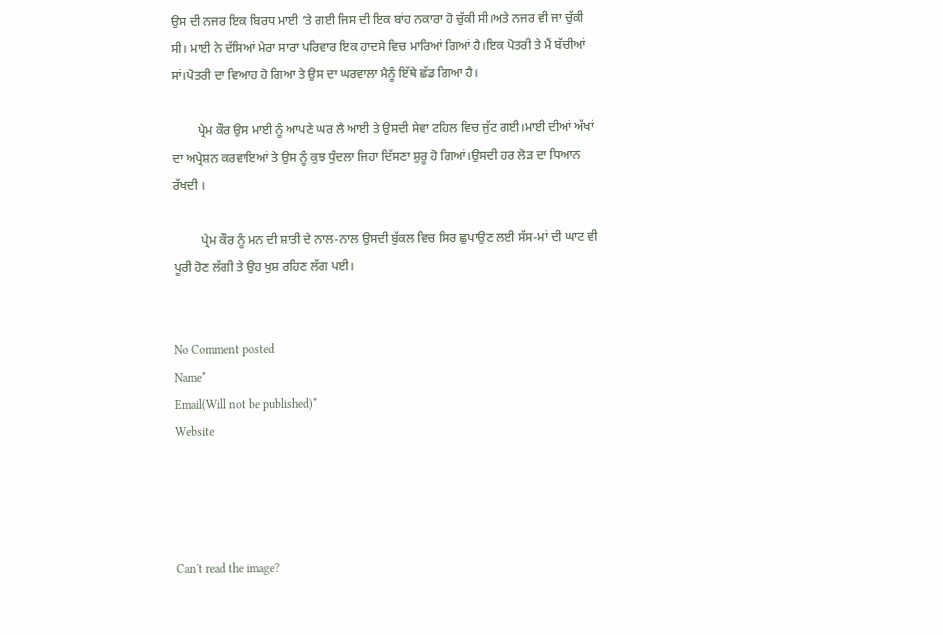ਉਸ ਦੀ ਨਜਰ ਇਕ ਬਿਰਧ ਮਾਈ ‘ਤੇ ਗਈ ਜਿਸ ਦੀ ਇਕ ਬਾਂਹ ਨਕਾਰਾ ਹੋ ਚੁੱਕੀ ਸੀ।ਅਤੇ ਨਜਰ ਵੀ ਜਾ ਚੁੱਕੀ ਸੀ। ਮਾਈ ਨੇ ਦੱਸਿਆਂ ਮੇਰਾ ਸਾਰਾ ਪਰਿਵਾਰ ਇਕ ਹਾਦਸੇ ਵਿਚ ਮਾਰਿਆਂ ਗਿਆਂ ਹੈ।ਇਕ ਪੋਤਰੀ ਤੇ ਮੈਂ ਬੱਚੀਆਂ ਸਾਂ।ਪੋਤਰੀ ਦਾ ਵਿਆਹ ਹੋ ਗਿਆ ਤੇ ਉਸ ਦਾ ਘਰਵਾਲਾ ਮੈਨੂੰ ਇੱਥੇ ਛੱਡ ਗਿਆ ਹੈ।

        ਪ੍ਰੇਮ ਕੌਰ ਉਸ ਮਾਈ ਨੂੰ ਆਪਣੇ ਘਰ ਲੈ ਆਈ ਤੇ ਉਸਦੀ ਸੇਵਾ ਟਹਿਲ ਵਿਚ ਜੁੱਟ ਗਈ।ਮਾਈ ਦੀਆਂ ਅੱਖਾਂ ਦਾ ਅਪ੍ਰੇਸ਼ਨ ਕਰਵਾਇਆਂ ਤੇ ਉਸ ਨੂੰ ਕੁਝ ਧੁੰਦਲਾ ਜਿਹਾ ਦਿੱਸਣਾ ਸ਼ੁਰੂ ਹੋ ਗਿਆਂ।ਉਸਦੀ ਹਰ ਲੋੜ ਦਾ ਧਿਆਨ ਰੱਖਦੀ ।

         ਪ੍ਰੇਮ ਕੌਰ ਨੂੰ ਮਨ ਦੀ ਸ਼ਾਤੀ ਦੇ ਨਾਲ-ਨਾਲ ਉਸਦੀ ਬੁੱਕਲ ਵਿਚ ਸਿਰ ਛੁਪਾਉਣ ਲਈ ਸੱਸ-ਮਾਂ ਦੀ ਘਾਟ ਵੀ ਪੂਰੀ ਹੋਣ ਲੱਗੀ ਤੇ ਉਹ ਖੁਸ਼ ਰਹਿਣ ਲੱਗ ਪਈ।


No Comment posted
Name*
Email(Will not be published)*
Website




Can't read the image?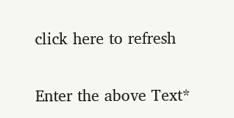click here to refresh

Enter the above Text*